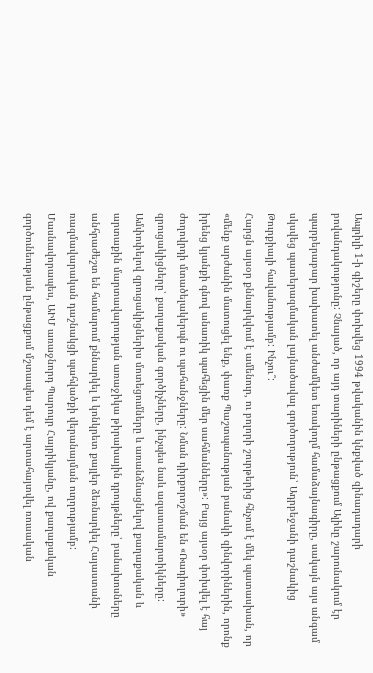Ապրիլի 1-ի գիշերը փոխվեց 1994 թվականին կնքված զինադադարի բովանդակությունը: Չնայած, որ այդ տարիների ընթացքում Ալիևը շարունակում էր պարբերաբար խախատել անժամկետ եռակողմ համաձայնագիրը, սակայն այս անգամ սկսվեց պատերազմական լայնածավալ գործողություն՝ Ադրբեջանի դաշնակից Թուրքիայի հավանությամբ: Ինչու՞:
Հարցն այսօր քննարկվում է ամենուր, ու բոլորի շուրթերից հնչում է մեկ պատասխան, որ «մենք արժանին մատուցել ենք, փառք Պաշտպանության բանակի զինվորիներին, որոնք իրենց կյանքի գնով անառիկ պահեցին մեր սահմանները»: Բայց այսօր փոխվել է հայ ժողովրդի մտածելակերպն ու պահանջները: Նման դիրքորոշման են «Ռադիոլուրի» զրուցակիցները՝ քաղաքական գործիչները, ինչպես նաև ազատամարտիկները:
Ամփոփելով զրուցակիցներիս մոտեցումները և առանձնացնելով քաղաքական և արտաքին մարտավարության առաջիկա թիրախային դրույթները՝ բանախոսները անհրաժեշտ են համարում քննարկել և կոնկրետ քայլեր ձեռնարկել Հայաստանի ռազմավարական դաշնակցի պահվածքի վերանայման ուղղությամբ:
Մասնավորապես, ԱԻՄ առաջնորդ Պարույր Հայրիկյանը, ով քաղաքական գործունեության ընթացքում մշտապես դեմ է արտահայտվել ռուսական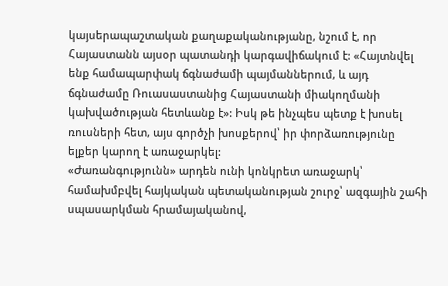կայսերապաշտական քաղաքականությանը, նշում է, որ Հայաստանն այսօր պատանդի կարգավիճակում է: «Հայտնվել ենք համապարփակ ճգնաժամի պայմաններում, և այդ ճգնաժամը Ռուասաստանից Հայաստանի միակողմանի կախվածության հետևանք է»: Իսկ թե ինչպես պետք է խոսել ռուսների հետ, այս գործչի խոսքերով՝ իր փորձառությունը ելքեր կարող է առաջարկել:
«Ժառանգությունն» արդեն ունի կոնկրետ առաջարկ՝ համախմբվել հայկական պետականության շուրջ՝ ազգային շահի սպասարկման հրամայականով,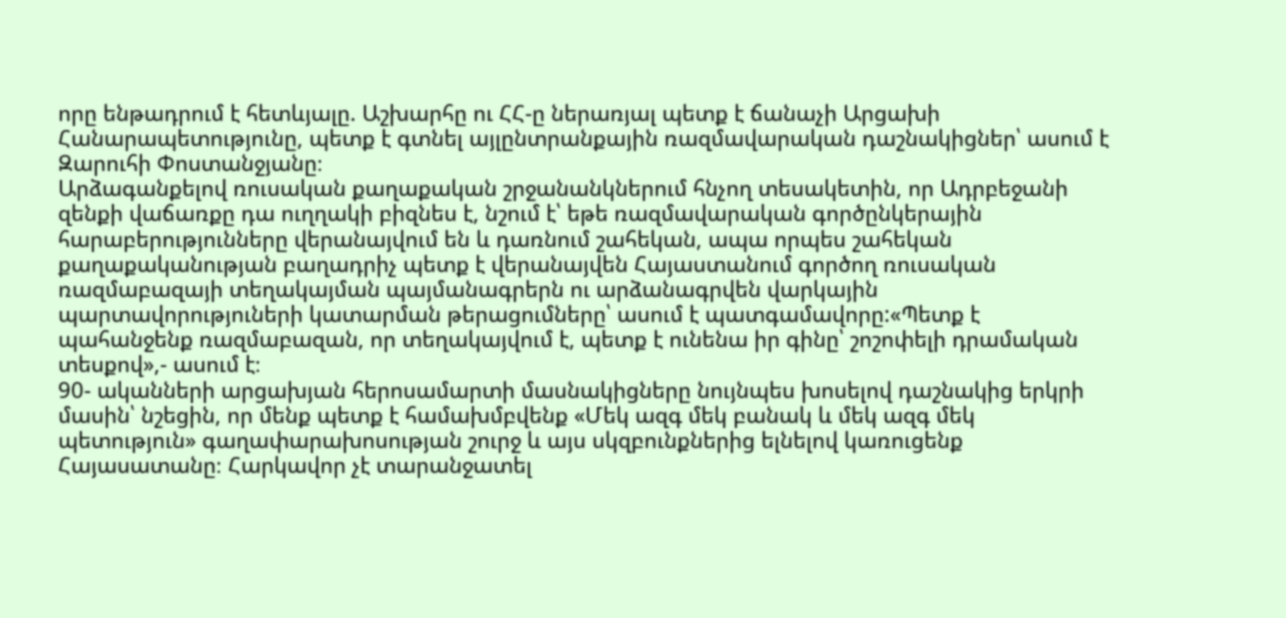որը ենթադրում է հետևյալը. Աշխարհը ու ՀՀ-ը ներառյալ պետք է ճանաչի Արցախի Հանարապետությունը, պետք է գտնել այլընտրանքային ռազմավարական դաշնակիցներ՝ ասում է Զարուհի Փոստանջյանը։
Արձագանքելով ռուսական քաղաքական շրջանանկներում հնչող տեսակետին, որ Ադրբեջանի զենքի վաճառքը դա ուղղակի բիզնես է, նշում է՝ եթե ռազմավարական գործընկերային հարաբերությունները վերանայվում են և դառնում շահեկան, ապա որպես շահեկան քաղաքականության բաղադրիչ պետք է վերանայվեն Հայաստանում գործող ռուսական ռազմաբազայի տեղակայման պայմանագրերն ու արձանագրվեն վարկային պարտավորություների կատարման թերացումները՝ ասում է պատգամավորը:«Պետք է պահանջենք ռազմաբազան, որ տեղակայվում է, պետք է ունենա իր գինը՝ շոշոփելի դրամական տեսքով»,- ասում է։
90- ականների արցախյան հերոսամարտի մասնակիցները նույնպես խոսելով դաշնակից երկրի մասին՝ նշեցին, որ մենք պետք է համախմբվենք «Մեկ ազգ մեկ բանակ և մեկ ազգ մեկ պետություն» գաղափարախոսության շուրջ և այս սկզբունքներից ելնելով կառուցենք Հայասատանը։ Հարկավոր չէ տարանջատել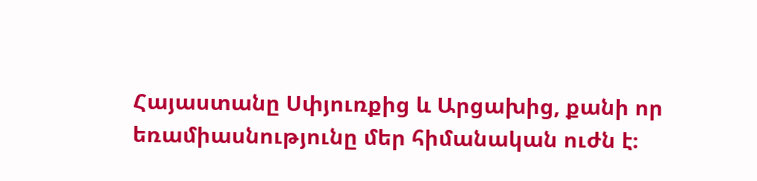Հայաստանը Սփյուռքից և Արցախից, քանի որ եռամիասնությունը մեր հիմանական ուժն է։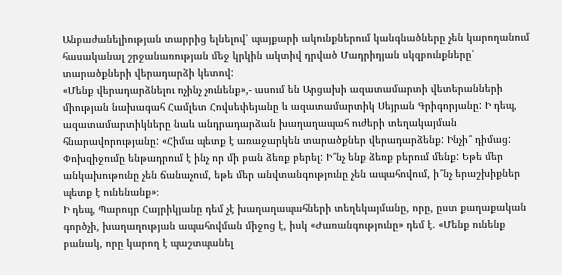Անբաժանելիության տարրից ելնելով՝ պայքարի ակունքներում կանգնածները չեն կարողանում հասականալ շրջանառության մեջ կրկին ակտիվ դրված Մադրիդյան սկզբունքները՝ տարածքների վերադարձի կետով:
«Մենք վերադարձնելու ոչինչ չունենք»,- ասում են Արցախի ազատամարտի վետերանների միության նախագահ Համլետ Հովսեփեյանը և ազատամարտիկ Սեյրան Գրիգորյանը: Ի դեպ, ազատամարտիկները նաև անդրադարձան խաղաղապահ ուժերի տեղակայման հնարավորությանը: «Հիմա պետք է առաջարկեն տարածքներ վերադարձենք: Ինչի՞ դիմաց: Փոխզիջումը ենթադրում է ինչ որ մի բան ձեռք բերել: Ի՞նչ ենք ձեռք բերում մենք: Եթե մեր անկախութունը չեն ճանաչում, եթե մեր անվտանգությունը չեն ապահովում, ի՞նչ երաշխիքներ պետք է ունենանք»։
Ի դեպ, Պարույր Հայրիկյանը դեմ չէ խաղաղապահների տեղեկայմանը, որը, ըստ քաղաքական գործչի, խաղաղության ապահովման միջոց է, իսկ «Ժառանգությունը» դեմ է. «Մենք ունենք բանակ, որը կարող է պաշտպանել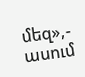մեզ»,- ասում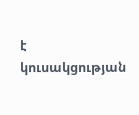է կուսակցության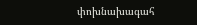փոխնախագահ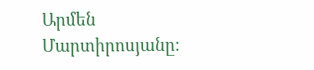Արմեն Մարտիրոսյանը։